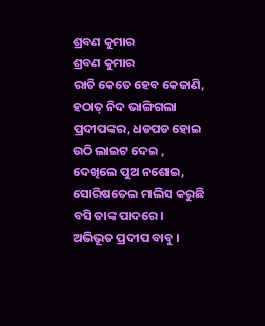ଶ୍ରବଣ କୁମାର
ଶ୍ରବଣ କୁମାର
ରାତି କେତେ ହେବ କେଜାଣି, ହଠାତ୍ ନିଦ ଭାଙ୍ଗିଗଲା ପ୍ରଦୀପଙ୍କର, ଧଡପଡ ହୋଇ ଉଠି ଲାଇଟ ଦେଇ , ଦେଖିଲେ ପୁଅ ନଶୋଇ, ସୋରିଷତେଲ ମାଲିସ କରୁଛି ବସି ତାଙ୍କ ପାଦରେ। ଅଭିଭୂତ ପ୍ରଦୀପ ବାବୁ ।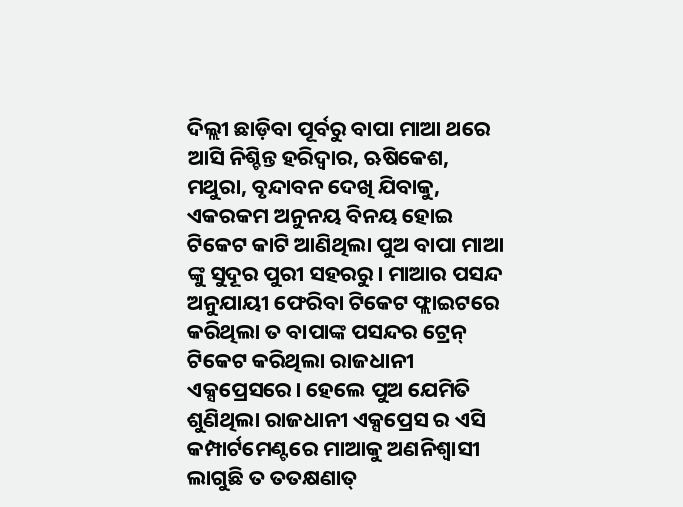ଦିଲ୍ଲୀ ଛାଡ଼ିବା ପୂର୍ବରୁ ବାପା ମାଆ ଥରେ ଆସି ନିଶ୍ଚିନ୍ତ ହରିଦ୍ଵାର, ଋଷିକେଶ, ମଥୁରା, ବୃନ୍ଦାବନ ଦେଖି ଯିବାକୁ, ଏକରକମ ଅନୁନୟ ବିନୟ ହୋଇ ଟିକେଟ କାଟି ଆଣିଥିଲା ପୁଅ ବାପା ମାଆ ଙ୍କୁ ସୁଦୂର ପୁରୀ ସହରରୁ। ମାଆର ପସନ୍ଦ ଅନୁଯାୟୀ ଫେରିବା ଟିକେଟ ଫ୍ଲାଇଟରେ କରିଥିଲା ତ ବାପାଙ୍କ ପସନ୍ଦର ଟ୍ରେନ୍ ଟିକେଟ କରିଥିଲା ରାଜଧାନୀ ଏକ୍ସପ୍ରେସରେ। ହେଲେ ପୁଅ ଯେମିତି ଶୁଣିଥିଲା ରାଜଧାନୀ ଏକ୍ସପ୍ରେସ ର ଏସି କମ୍ପାର୍ଟମେଣ୍ଟରେ ମାଆକୁ ଅଣନିଶ୍ଵାସୀ ଲାଗୁଛି ତ ତତକ୍ଷଣାତ୍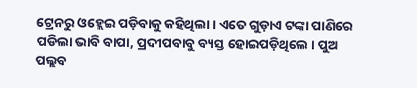ଟ୍ରେନରୁ ଓହ୍ଲେଇ ପଡ଼ିବାକୁ କହିଥିଲା। ଏତେ ଗୁଡ଼ାଏ ଟଙ୍କା ପାଣିରେ ପଡିଲା ଭାବି ବାପା, ପ୍ରଦୀପବାବୁ ବ୍ୟସ୍ତ ହୋଇପଡ଼ିଥିଲେ । ପୁଅ ପଲ୍ଲବ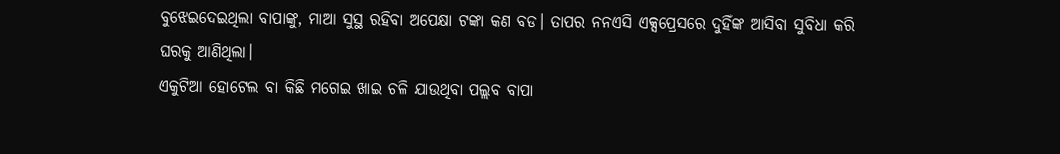ବୁଝେଇଦେଇଥିଲା ବାପାଙ୍କୁ, ମାଆ ସୁସ୍ଥ ରହିବା ଅପେକ୍ଷା ଟଙ୍କା କଣ ବଡ। ତାପର ନନଏସି ଏକ୍ସପ୍ରେସରେ ଦୁହିଁଙ୍କ ଆସିବା ସୁବିଧା କରି ଘରକୁ ଆଣିଥିଲା।
ଏକୁଟିଆ ହୋଟେଲ ବା କିଛି ମଗେଇ ଖାଇ ଚଳି ଯାଉଥିବା ପଲ୍ଲବ ବାପା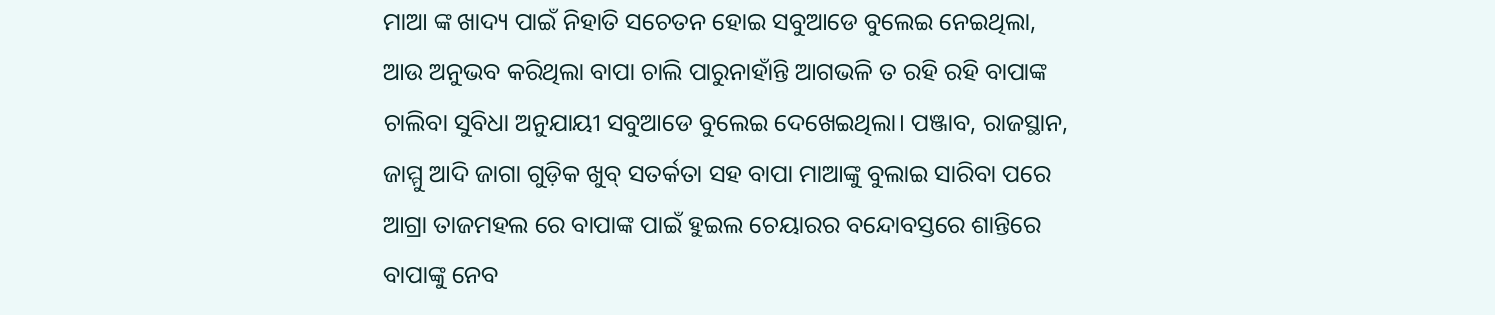ମାଆ ଙ୍କ ଖାଦ୍ୟ ପାଇଁ ନିହାତି ସଚେତନ ହୋଇ ସବୁଆଡେ ବୁଲେଇ ନେଇଥିଲା, ଆଉ ଅନୁଭବ କରିଥିଲା ବାପା ଚାଲି ପାରୁନାହାଁନ୍ତି ଆଗଭଳି ତ ରହି ରହି ବାପାଙ୍କ ଚାଲିବା ସୁବିଧା ଅନୁଯାୟୀ ସବୁଆଡେ ବୁଲେଇ ଦେଖେଇଥିଲା। ପଞ୍ଜାବ, ରାଜସ୍ଥାନ, ଜାମ୍ମୁ ଆଦି ଜାଗା ଗୁଡ଼ିକ ଖୁବ୍ ସତର୍କତା ସହ ବାପା ମାଆଙ୍କୁ ବୁଲାଇ ସାରିବା ପରେ ଆଗ୍ରା ତାଜମହଲ ରେ ବାପାଙ୍କ ପାଇଁ ହୁଇଲ ଚେୟାରର ବନ୍ଦୋବସ୍ତରେ ଶାନ୍ତିରେ ବାପାଙ୍କୁ ନେବ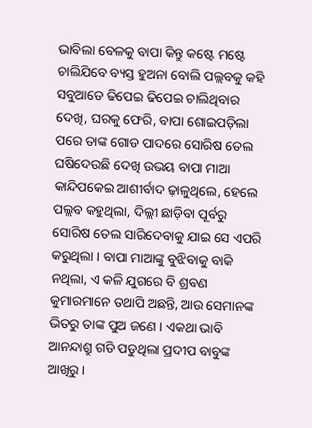ଭାବିଲା ବେଳକୁ ବାପା କିନ୍ତୁ କଷ୍ଟେ ମଷ୍ଟେ ଚାଲିଯିବେ ବ୍ୟସ୍ତ ହୁଅନା ବୋଲି ପଲ୍ଲବକୁ କହି ସବୁଆଡେ ଢିପେଇ ଢିପେଇ ଚାଲିଥିବାର ଦେଖି, ଘରକୁ ଫେରି, ବାପା ଶୋଇପଡ଼ିଲା ପରେ ତାଙ୍କ ଗୋଡ ପାଦରେ ସୋରିଷ ତେଲ ଘଷିଦେଉଛି ଦେଖି ଉଭୟ ବାପା ମାଆ କାନ୍ଦିପକେଇ ଆଶୀର୍ବାଦ ଢ଼ାଳୁଥିଲେ, ହେଲେ ପଲ୍ଲବ କହୁଥିଲା, ଦିଲ୍ଲୀ ଛାଡ଼ିବା ପୂର୍ବରୁ ସୋରିଷ ତେଲ ସାରିଦେବାକୁ ଯାଇ ସେ ଏପରି କରୁଥିଲା । ବାପା ମାଆଙ୍କୁ ବୁଝିବାକୁ ବାକି ନଥିଲା, ଏ କଳି ଯୁଗରେ ବି ଶ୍ରବଣ କୁମାରମାନେ ତଥାପି ଅଛନ୍ତି, ଆଉ ସେମାନଙ୍କ ଭିତରୁ ତାଙ୍କ ପୁଅ ଜଣେ । ଏକଥା ଭାବି ଆନନ୍ଦାଶ୍ରୁ ଗଡି ପଡୁଥିଲା ପ୍ରଦୀପ ବାବୁଙ୍କ ଆଖିରୁ ।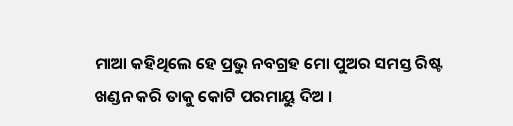ମାଆ କହିଥିଲେ ହେ ପ୍ରଭୁ ନବଗ୍ରହ ମୋ ପୁଅର ସମସ୍ତ ରିଷ୍ଟ ଖଣ୍ଡନ କରି ତାକୁ କୋଟି ପରମାୟୁ ଦିଅ ।